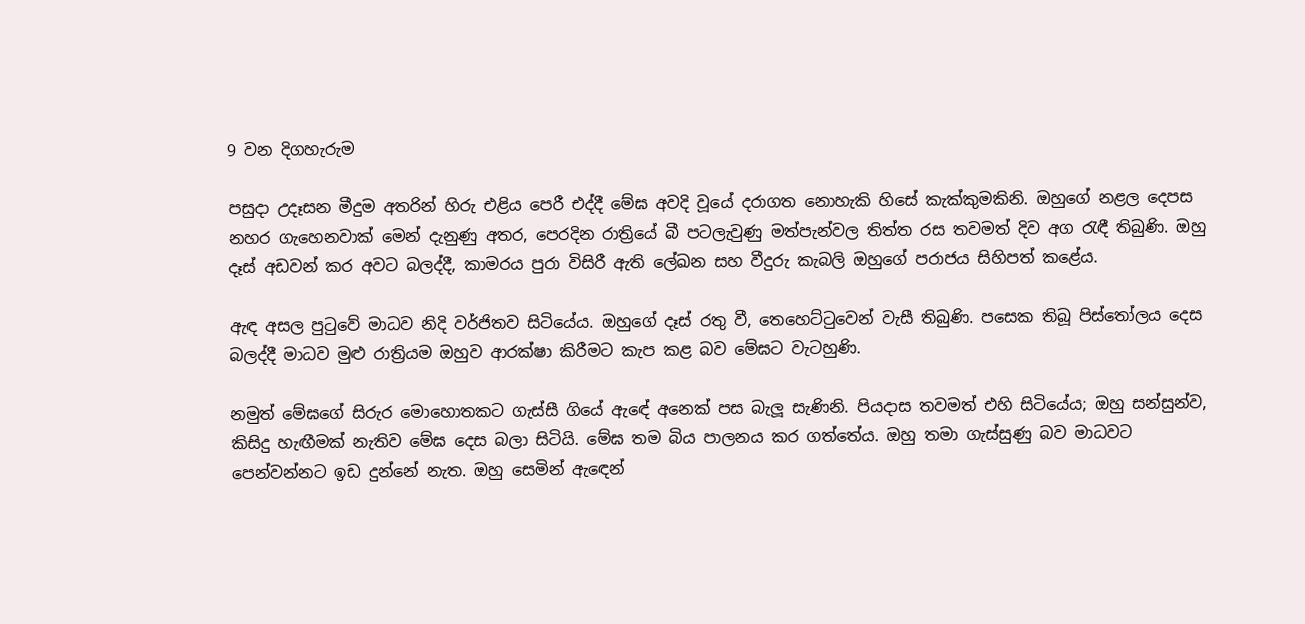9 වන දිගහැරුම

පසුදා උදෑසන මීදුම අතරින් හිරු එළිය පෙරී එද්දී මේඝ අවදි වූයේ දරාගත නොහැකි හිසේ කැක්කුමකිනි. ඔහුගේ නළල දෙපස නහර ගැහෙනවාක් මෙන් දැනුණු අතර, පෙරදින රාත්‍රියේ බී පටලැවුණු මත්පැන්වල තිත්ත රස තවමත් දිව අග රැඳී තිබුණි. ඔහු දෑස් අඩවන් කර අවට බලද්දී, කාමරය පුරා විසිරී ඇති ලේඛන සහ වීදුරු කැබලි ඔහුගේ පරාජය සිහිපත් කළේය.

ඇඳ අසල පුටුවේ මාධව නිදි වර්ජිතව සිටියේය. ඔහුගේ දෑස් රතු වී, තෙහෙට්ටුවෙන් වැසී තිබුණි. පසෙක තිබූ පිස්තෝලය දෙස බලද්දී මාධව මුළු රාත්‍රියම ඔහුව ආරක්ෂා කිරීමට කැප කළ බව මේඝට වැටහුණි.

නමුත් මේඝගේ සිරුර මොහොතකට ගැස්සී ගියේ ඇඳේ අනෙක් පස බැලූ සැණිනි. පියදාස තවමත් එහි සිටියේය; ඔහු සන්සුන්ව, කිසිදු හැඟීමක් නැතිව මේඝ දෙස බලා සිටියි. මේඝ තම බිය පාලනය කර ගත්තේය. ඔහු තමා ගැස්සුණු බව මාධවට පෙන්වන්නට ඉඩ දුන්නේ නැත. ඔහු සෙමින් ඇඳෙන්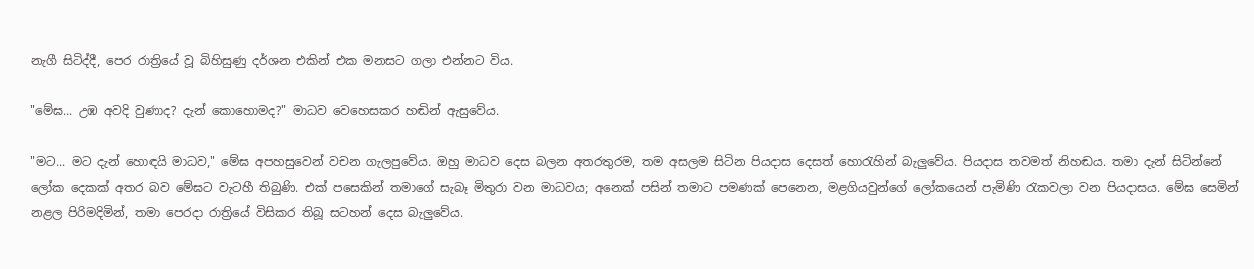නැගී සිටිද්දී, පෙර රාත්‍රියේ වූ බිහිසුණු දර්ශන එකින් එක මනසට ගලා එන්නට විය.

"මේඝ... උඹ අවදි වුණාද? දැන් කොහොමද?" මාධව වෙහෙසකර හඬින් ඇසුවේය.

"මට... මට දැන් හොඳයි මාධව," මේඝ අපහසුවෙන් වචන ගැලපුවේය. ඔහු මාධව දෙස බලන අතරතුරම, තම අසලම සිටින පියදාස දෙසත් හොරැහින් බැලුවේය. පියදාස තවමත් නිහඬය. තමා දැන් සිටින්නේ ලෝක දෙකක් අතර බව මේඝට වැටහී තිබුණි. එක් පසෙකින් තමාගේ සැබෑ මිතුරා වන මාධවය; අනෙක් පසින් තමාට පමණක් පෙනෙන, මළගියවුන්ගේ ලෝකයෙන් පැමිණි රැකවලා වන පියදාසය. මේඝ සෙමින් නළල පිරිමදිමින්, තමා පෙරදා රාත්‍රියේ විසිකර තිබූ සටහන් දෙස බැලුවේය.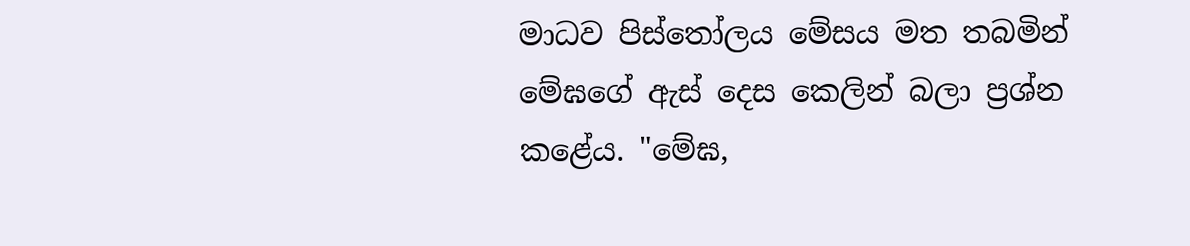මාධව පිස්තෝලය මේසය මත තබමින් මේඝගේ ඇස් දෙස කෙලින් බලා ප්‍රශ්න කළේය. "මේඝ,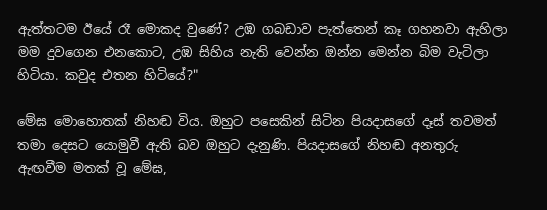ඇත්තටම ඊයේ රෑ මොකද වුණේ? උඹ ගබඩාව පැත්තෙන් කෑ ගහනවා ඇහිලා මම දුවගෙන එනකොට, උඹ සිහිය නැති වෙන්න ඔන්න මෙන්න බිම වැටිලා හිටියා. කවුද එතන හිටියේ?"

මේඝ මොහොතක් නිහඬ විය. ඔහුට පසෙකින් සිටින පියදාසගේ දෑස් තවමත් තමා දෙසට යොමුවී ඇති බව ඔහුට දැනුණි. පියදාසගේ නිහඬ අනතුරු ඇඟවීම මතක් වූ මේඝ,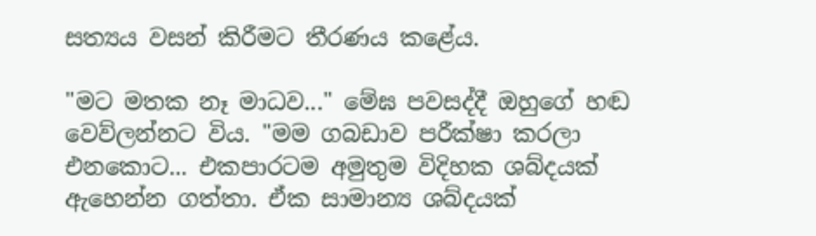සත්‍යය වසන් කිරීමට තීරණය කළේය.

"මට මතක නෑ මාධව..." මේඝ පවසද්දී ඔහුගේ හඬ වෙව්ලන්නට විය. "මම ගබඩාව පරීක්ෂා කරලා එනකොට... එකපාරටම අමුතුම විදිහක ශබ්දයක් ඇහෙන්න ගත්තා. ඒක සාමාන්‍ය ශබ්දයක්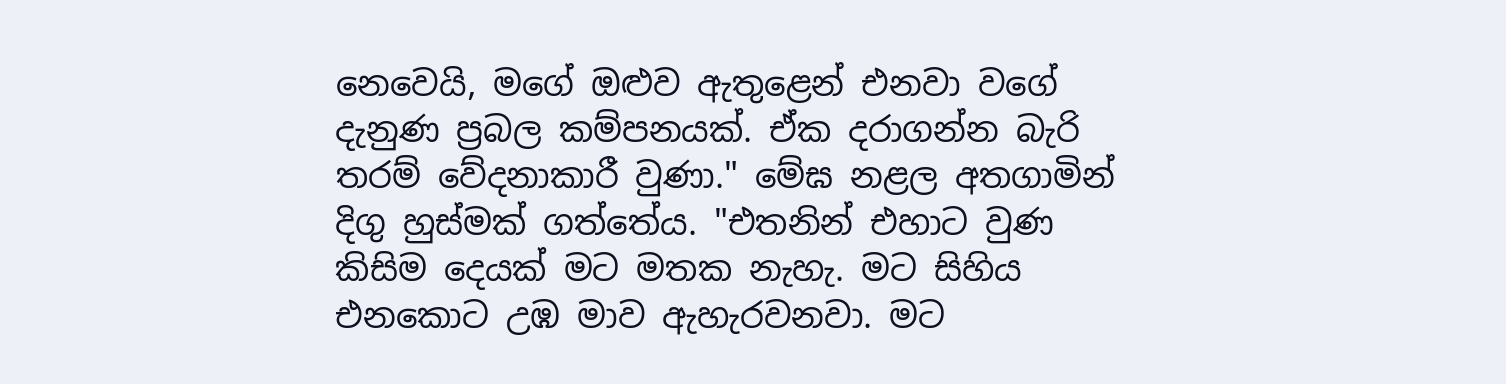නෙවෙයි, මගේ ඔළුව ඇතුළෙන් එනවා වගේ දැනුණ ප්‍රබල කම්පනයක්. ඒක දරාගන්න බැරි තරම් වේදනාකාරී වුණා." මේඝ නළල අතගාමින් දිගු හුස්මක් ගත්තේය. "එතනින් එහාට වුණ කිසිම දෙයක් මට මතක නැහැ. මට සිහිය එනකොට උඹ මාව ඇහැරවනවා. මට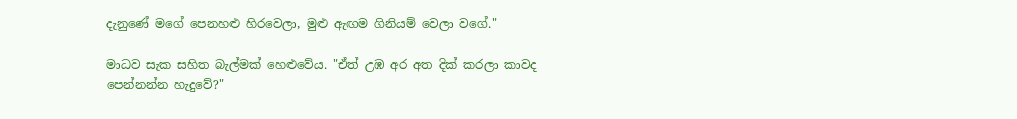දැනුණේ මගේ පෙනහළු හිරවෙලා, මුළු ඇඟම ගිනියම් වෙලා වගේ."

මාධව සැක සහිත බැල්මක් හෙළුවේය. "ඒත් උඹ අර අත දික් කරලා කාවද පෙන්නන්න හැදුවේ?"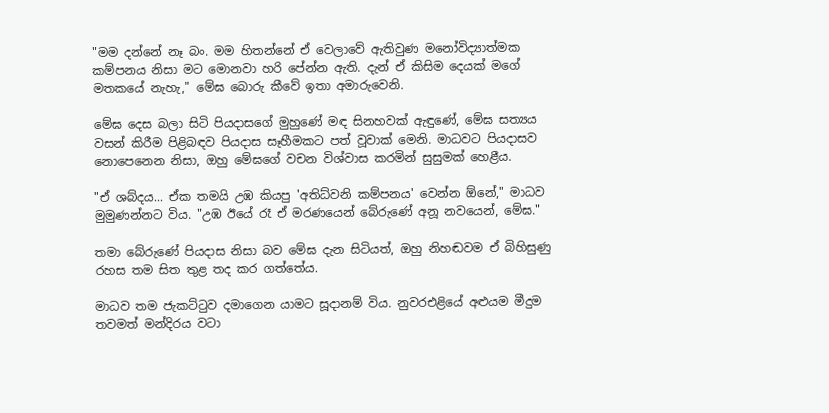"මම දන්නේ නෑ බං. මම හිතන්නේ ඒ වෙලාවේ ඇතිවුණ මනෝවිද්‍යාත්මක කම්පනය නිසා මට මොනවා හරි පේන්න ඇති. දැන් ඒ කිසිම දෙයක් මගේ මතකයේ නැහැ," මේඝ බොරු කීවේ ඉතා අමාරුවෙනි.

මේඝ දෙස බලා සිටි පියදාසගේ මුහුණේ මඳ සිනහවක් ඇඳුණේ, මේඝ සත්‍යය වසන් කිරීම පිළිබඳව පියදාස සෑහීමකට පත් වූවාක් මෙනි. මාධවට පියදාසව නොපෙනෙන නිසා, ඔහු මේඝගේ වචන විශ්වාස කරමින් සුසුමක් හෙළීය.

"ඒ ශබ්දය... ඒක තමයි උඹ කියපු 'අතිධ්වනි කම්පනය' වෙන්න ඕනේ," මාධව මුමුණන්නට විය. "උඹ ඊයේ රෑ ඒ මරණයෙන් බේරුණේ අනූ නවයෙන්, මේඝ."

තමා බේරුණේ පියදාස නිසා බව මේඝ දැන සිටියත්, ඔහු නිහඬවම ඒ බිහිසුණු රහස තම සිත තුළ තද කර ගත්තේය.

මාධව තම ජැකට්ටුව දමාගෙන යාමට සූදානම් විය. නුවරඑළියේ අළුයම මීදුම තවමත් මන්දිරය වටා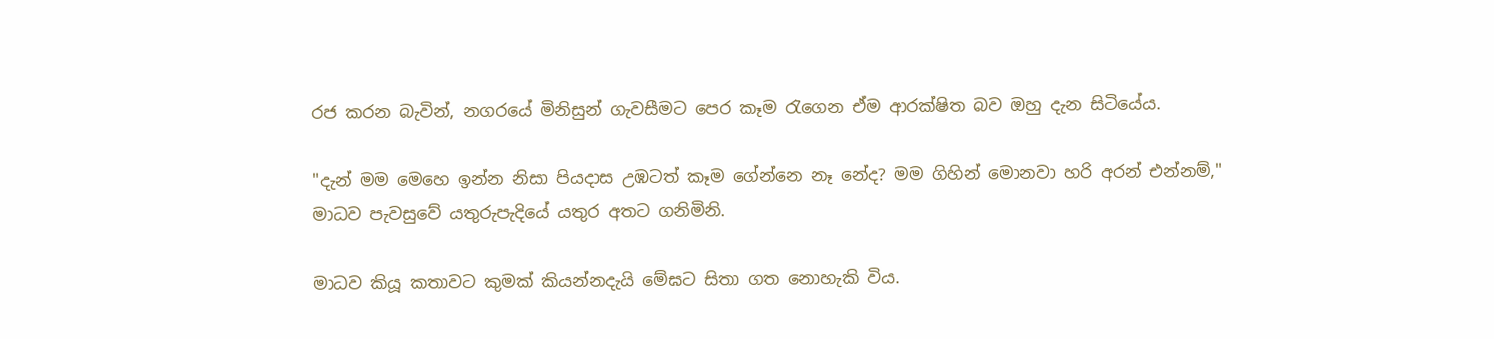රජ කරන බැවින්, නගරයේ මිනිසුන් ගැවසීමට පෙර කෑම රැගෙන ඒම ආරක්ෂිත බව ඔහු දැන සිටියේය.

"දැන් මම මෙහෙ ඉන්න නිසා පියදාස උඹටත් කෑම ගේන්නෙ නෑ නේද? මම ගිහින් මොනවා හරි අරන් එන්නම්," මාධව පැවසුවේ යතුරුපැදියේ යතුර අතට ගනිමිනි.

මාධව කියූ කතාවට කුමක් කියන්නදැයි මේඝට සිතා ගත නොහැකි විය.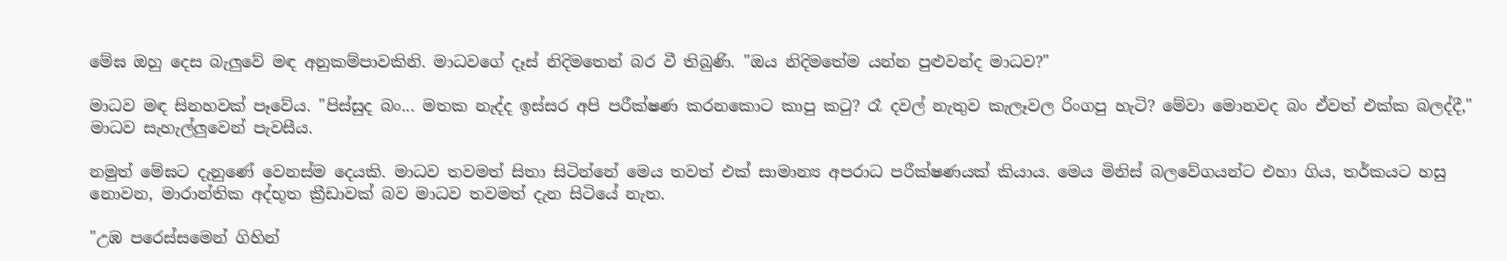මේඝ ඔහු දෙස බැලුවේ මඳ අනුකම්පාවකිනි. මාධවගේ දෑස් නිදිමතෙන් බර වී තිබුණි. "ඔය නිදිමතේම යන්න පුළුවන්ද මාධව?"

මාධව මඳ සිනහවක් පෑවේය. "පිස්සුද බං... මතක නැද්ද ඉස්සර අපි පරීක්ෂණ කරනකොට කාපු කටු? රෑ දවල් නැතුව කැලෑවල රිංගපු හැටි? මේවා මොනවද බං ඒවත් එක්ක බලද්දී," මාධව සැහැල්ලුවෙන් පැවසීය.

නමුත් මේඝට දැනුණේ වෙනස්ම දෙයකි. මාධව තවමත් සිතා සිටින්නේ මෙය තවත් එක් සාමාන්‍ය අපරාධ පරීක්ෂණයක් කියාය. මෙය මිනිස් බලවේගයන්ට එහා ගිය, තර්කයට හසු නොවන, මාරාන්තික අද්භූත ක්‍රීඩාවක් බව මාධව තවමත් දැන සිටියේ නැත.

"උඹ පරෙස්සමෙන් ගිහින්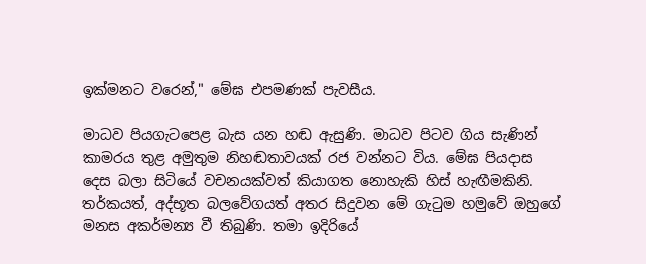ඉක්මනට වරෙන්," මේඝ එපමණක් පැවසීය.

මාධව පියගැටපෙළ බැස යන හඬ ඇසුණි. මාධව පිටව ගිය සැණින් කාමරය තුළ අමුතුම නිහඬතාවයක් රජ වන්නට විය. මේඝ පියදාස දෙස බලා සිටියේ වචනයක්වත් කියාගත නොහැකි හිස් හැඟීමකිනි. තර්කයත්, අද්භූත බලවේගයත් අතර සිදුවන මේ ගැටුම හමුවේ ඔහුගේ මනස අකර්මන්‍ය වී තිබුණි. තමා ඉදිරියේ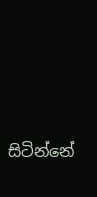සිටින්නේ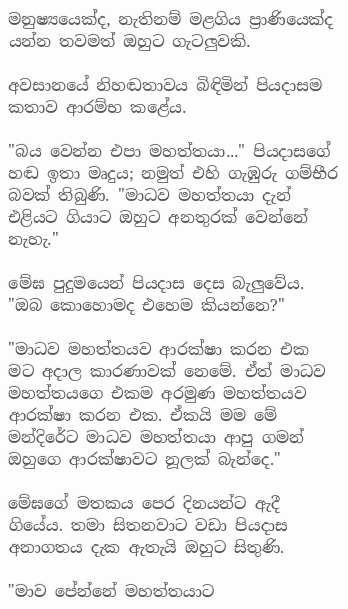මනුෂ්‍යයෙක්ද, නැතිනම් මළගිය ප්‍රාණියෙක්ද යන්න තවමත් ඔහුට ගැටලුවකි.

අවසානයේ නිහඬතාවය බිඳිමින් පියදාසම කතාව ආරම්භ කළේය.

"බය වෙන්න එපා මහත්තයා..." පියදාසගේ හඬ ඉතා මෘදුය; නමුත් එහි ගැඹුරු ගම්භීර බවක් තිබුණි. "මාධව මහත්තයා දැන් එළියට ගියාට ඔහුට අනතුරක් වෙන්නේ නැහැ."

මේඝ පුදුමයෙන් පියදාස දෙස බැලුවේය. "ඔබ කොහොමද එහෙම කියන්නෙ?"

"මාධව මහත්තයව ආරක්ෂා කරන එක මට අදාල කාරණාවක් නෙමේ. ඒත් මාධව මහත්තයගෙ එකම අරමුණ මහත්තයව ආරක්ෂා කරන එක. ඒකයි මම මේ මන්දිරේට මාධව මහත්තයා ආපු ගමන් ඔහුගෙ ආරක්ෂාවට නූලක් බැන්දෙ."

මේඝගේ මතකය පෙර දිනයන්ට ඇදී ගියේය. තමා සිතනවාට වඩා පියදාස අනාගතය දැක ඇතැයි ඔහුට සිතුණි.

"මාව පේන්නේ මහත්තයාට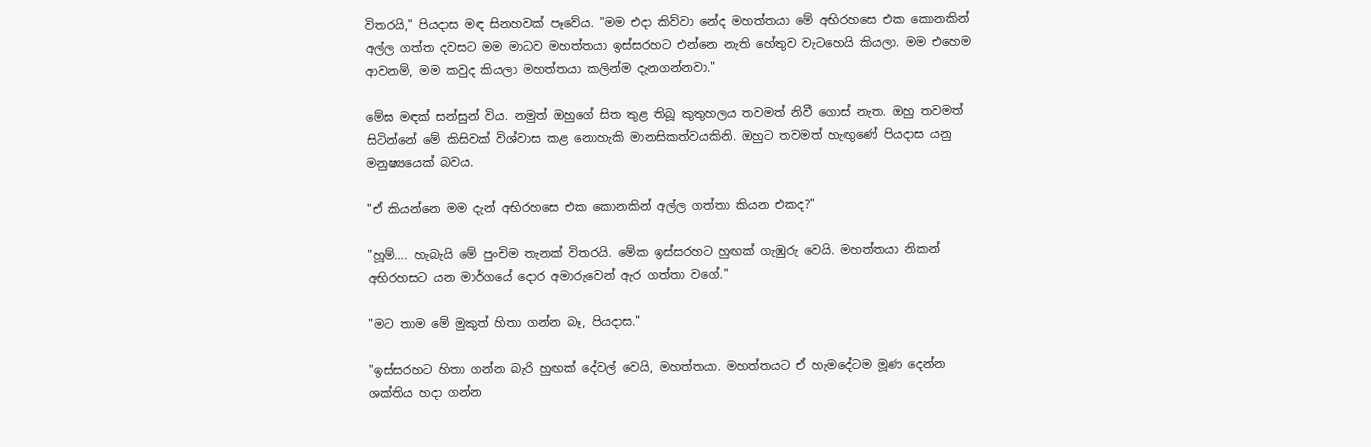විතරයි," පියදාස මඳ සිනහවක් පෑවේය. "මම එදා කිව්වා නේද මහත්තයා මේ අභිරහසෙ එක කොනකින් අල්ල ගත්ත දවසට මම මාධව මහත්තයා ඉස්සරහට එන්නෙ නැති හේතුව වැටහෙයි කියලා. මම එහෙම ආවනම්, මම කවුද කියලා මහත්තයා කලින්ම දැනගන්නවා."

මේඝ මඳක් සන්සුන් විය. නමුත් ඔහුගේ සිත තුළ තිබූ කුතුහලය තවමත් නිවී ගොස් නැත. ඔහු තවමත් සිටින්නේ මේ කිසිවක් විශ්වාස කළ නොහැකි මානසිකත්වයකිනි. ඔහුට තවමත් හැඟුණේ පියදාස යනු මනුෂ්‍යයෙක් බවය.

"ඒ කියන්නෙ මම දැන් අභිරහසෙ එක කොනකින් අල්ල ගත්තා කියන එකද?"

"හූම්…. හැබැයි මේ පුංචිම තැනක් විතරයි. මේක ඉස්සරහට හුඟක් ගැඹුරු වෙයි. මහත්තයා නිකන් අභිරහසට යන මාර්ගයේ දොර අමාරුවෙන් ඇර ගත්තා වගේ."

"මට තාම මේ මුකුත් හිතා ගන්න බෑ, පියදාස."

"ඉස්සරහට හිතා ගන්න බැරි හුඟක් දේවල් වෙයි, මහත්තයා. මහත්තයට ඒ හැමදේටම මූණ දෙන්න ශක්තිය හදා ගන්න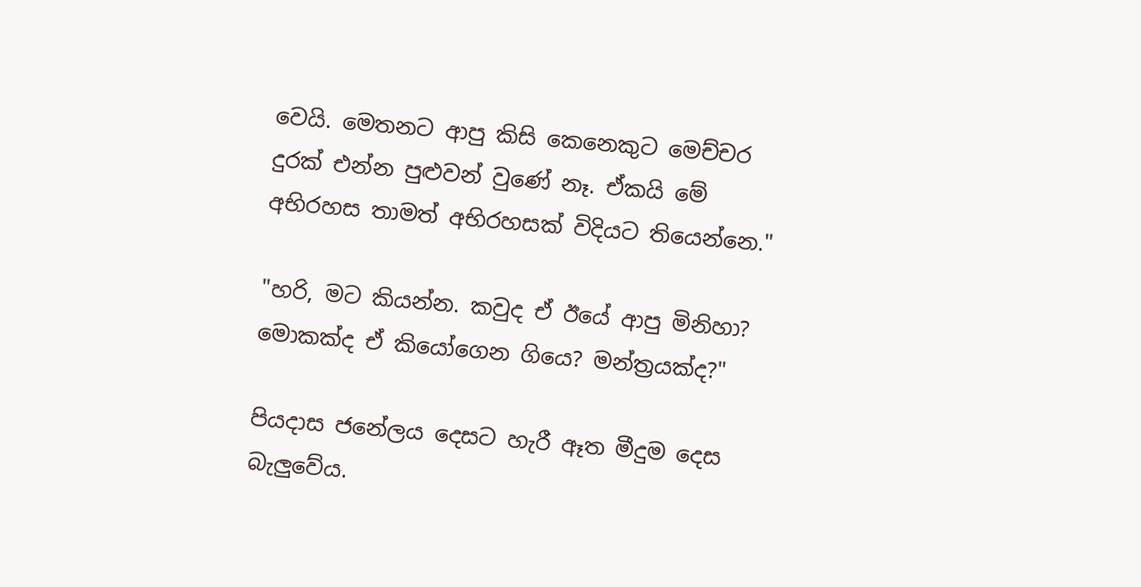වෙයි. මෙතනට ආපු කිසි කෙනෙකුට මෙච්චර දුරක් එන්න පුළුවන් වුණේ නෑ. ඒකයි මේ අභිරහස තාමත් අභිරහසක් විදියට තියෙන්නෙ."

"හරි, මට කියන්න. කවුද ඒ ඊයේ ආපු මිනිහා? මොකක්ද ඒ කියෝගෙන ගියෙ? මන්ත්‍රයක්ද?"

පියදාස ජනේලය දෙසට හැරී ඈත මීදුම දෙස බැලුවේය.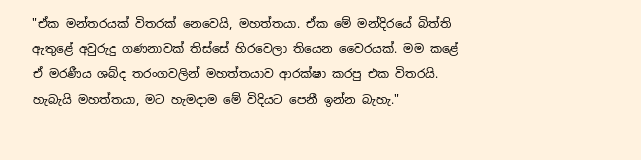"ඒක මන්තරයක් විතරක් නෙවෙයි, මහත්තයා. ඒක මේ මන්දිරයේ බිත්ති ඇතුළේ අවුරුදු ගණනාවක් තිස්සේ හිරවෙලා තියෙන වෛරයක්. මම කළේ ඒ මරණීය ශබ්ද තරංගවලින් මහත්තයාව ආරක්ෂා කරපු එක විතරයි. හැබැයි මහත්තයා, මට හැමදාම මේ විදියට පෙනී ඉන්න බැහැ."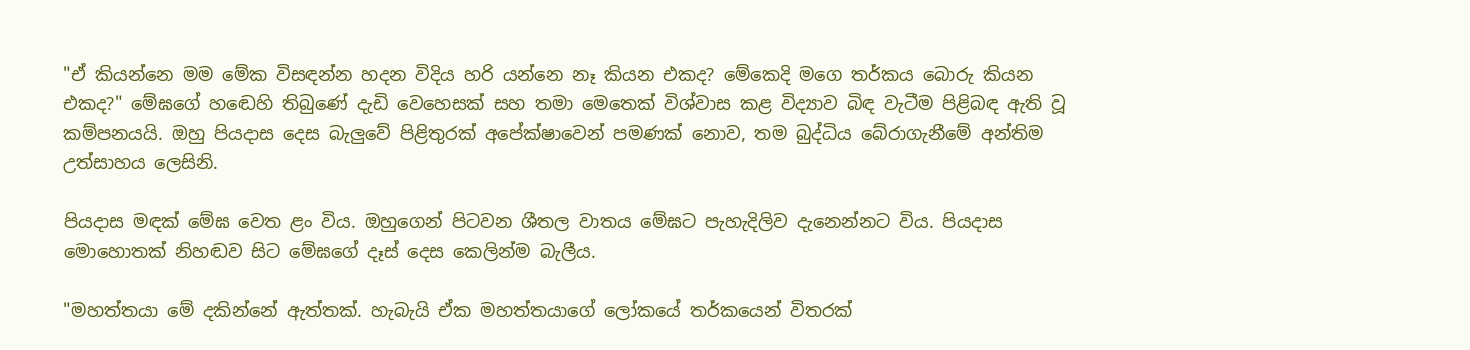"ඒ කියන්නෙ මම මේක විසඳන්න හදන විදිය හරි යන්නෙ නෑ කියන එකද? මේකෙදි මගෙ තර්කය බොරු කියන එකද?" මේඝගේ හඬෙහි තිබුණේ දැඩි වෙහෙසක් සහ තමා මෙතෙක් විශ්වාස කළ විද්‍යාව බිඳ වැටීම පිළිබඳ ඇති වූ කම්පනයයි. ඔහු පියදාස දෙස බැලුවේ පිළිතුරක් අපේක්ෂාවෙන් පමණක් නොව, තම බුද්ධිය බේරාගැනීමේ අන්තිම උත්සාහය ලෙසිනි.

පියදාස මඳක් මේඝ වෙත ළං විය. ඔහුගෙන් පිටවන ශීතල වාතය මේඝට පැහැදිලිව දැනෙන්නට විය. පියදාස මොහොතක් නිහඬව සිට මේඝගේ දෑස් දෙස කෙලින්ම බැලීය.

"මහත්තයා මේ දකින්නේ ඇත්තක්. හැබැයි ඒක මහත්තයාගේ ලෝකයේ තර්කයෙන් විතරක්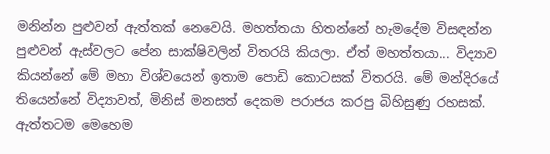මනින්න පුළුවන් ඇත්තක් නෙවෙයි. මහත්තයා හිතන්නේ හැමදේම විසඳන්න පුළුවන් ඇස්වලට පේන සාක්ෂිවලින් විතරයි කියලා. ඒත් මහත්තයා... විද්‍යාව කියන්නේ මේ මහා විශ්වයෙන් ඉතාම පොඩි කොටසක් විතරයි. මේ මන්දිරයේ තියෙන්නේ විද්‍යාවත්, මිනිස් මනසත් දෙකම පරාජය කරපු බිහිසුණු රහසක්. ඇත්තටම මෙහෙම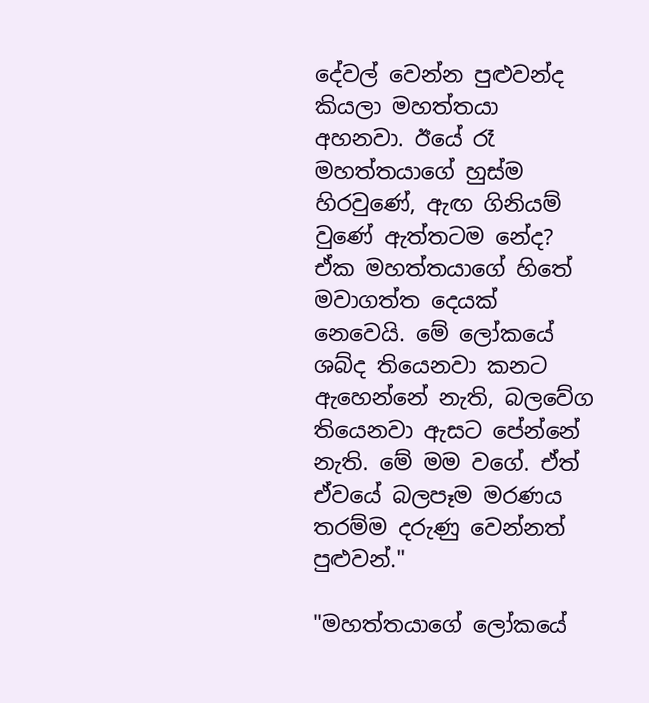දේවල් වෙන්න පුළුවන්ද කියලා මහත්තයා අහනවා. ඊයේ රෑ මහත්තයාගේ හුස්ම හිරවුණේ, ඇඟ ගිනියම් වුණේ ඇත්තටම නේද? ඒක මහත්තයාගේ හිතේ මවාගත්ත දෙයක් නෙවෙයි. මේ ලෝකයේ ශබ්ද තියෙනවා කනට ඇහෙන්නේ නැති, බලවේග තියෙනවා ඇසට පේන්නේ නැති. මේ මම වගේ. ඒත් ඒවයේ බලපෑම මරණය තරම්ම දරුණු වෙන්නත් පුළුවන්."

"මහත්තයාගේ ලෝකයේ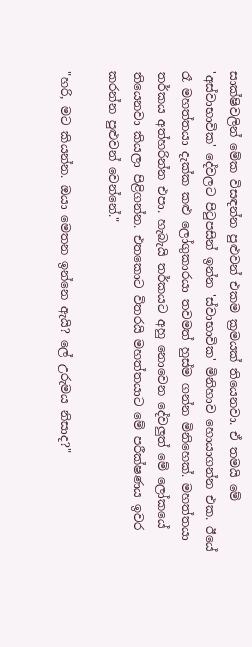සාක්ෂිවලින් මේක විසඳන්න පුළුවන් එකම ක්‍රමයක් තියෙනවා. ඒ තමයි මේ 'අස්වාභාවික' දේවලට පිටුපසින් ඉන්න 'ස්වාභාවික' මිනිහාව හොයාගන්න එක. ඊයේ රෑ මහත්තයා දැක්ක කළු ලෝගුකාරයා තවමත් හුස්ම ගන්න මිනිහෙක්. මහත්තයා තර්කය අත්හරින්න එපා. හැබැයි තර්කයට අහු නොවෙන දේවලුත් මේ ලෝකයේ තියෙනවා කියලා පිළිගන්න. එතකොට විතරයි මහත්තයාට මේ පරීක්ෂණය ඉවර කරන්න පුළුවන් වෙන්නේ."

"හරි, මට කියන්න. ඔයා මෙතන ඉන්නෙ ඇයි? ලේ උරුමය නිසාද?"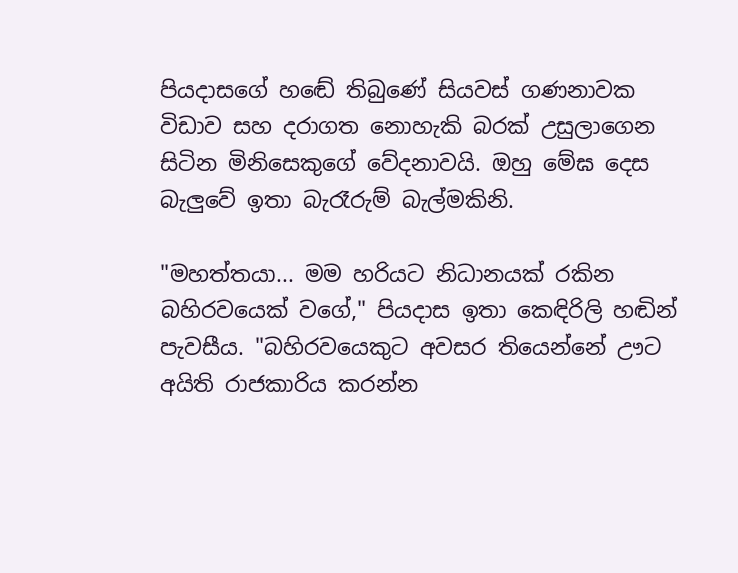පියදාසගේ හඬේ තිබුණේ සියවස් ගණනාවක විඩාව සහ දරාගත නොහැකි බරක් උසුලාගෙන සිටින මිනිසෙකුගේ වේදනාවයි. ඔහු මේඝ දෙස බැලුවේ ඉතා බැරෑරුම් බැල්මකිනි.

"මහත්තයා... මම හරියට නිධානයක් රකින බහිරවයෙක් වගේ," පියදාස ඉතා කෙඳිරිලි හඬින් පැවසීය. "බහිරවයෙකුට අවසර තියෙන්නේ ඌට අයිති රාජකාරිය කරන්න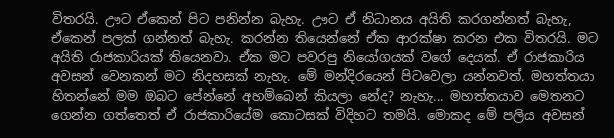විතරයි. ඌට ඒකෙන් පිට පනින්න බැහැ. ඌට ඒ නිධානය අයිති කරගන්නත් බැහැ, ඒකෙන් පලක් ගන්නත් බැහැ. කරන්න තියෙන්නේ ඒක ආරක්ෂා කරන එක විතරයි. මට අයිති රාජකාරියක් තියෙනවා. ඒක මට පවරපු නියෝගයක් වගේ දෙයක්. ඒ රාජකාරිය අවසන් වෙනකන් මට නිදහසක් නැහැ. මේ මන්දිරයෙන් පිටවෙලා යන්නවත්. මහත්තයා හිතන්නේ මම ඔබට පේන්නේ අහම්බෙන් කියලා නේද? නැහැ... මහත්තයාව මෙතනට ගෙන්න ගත්තෙත් ඒ රාජකාරියේම කොටසක් විදිහට තමයි. මොකද මේ පලිය අවසන්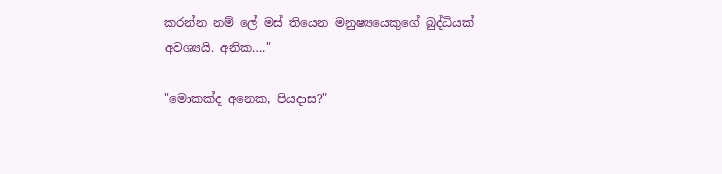කරන්න නම් ලේ මස් තියෙන මනුෂ්‍යයෙකුගේ බුද්ධියක් අවශ්‍යයි. අනික…."

"මොකක්ද අනෙක, පියදාස?"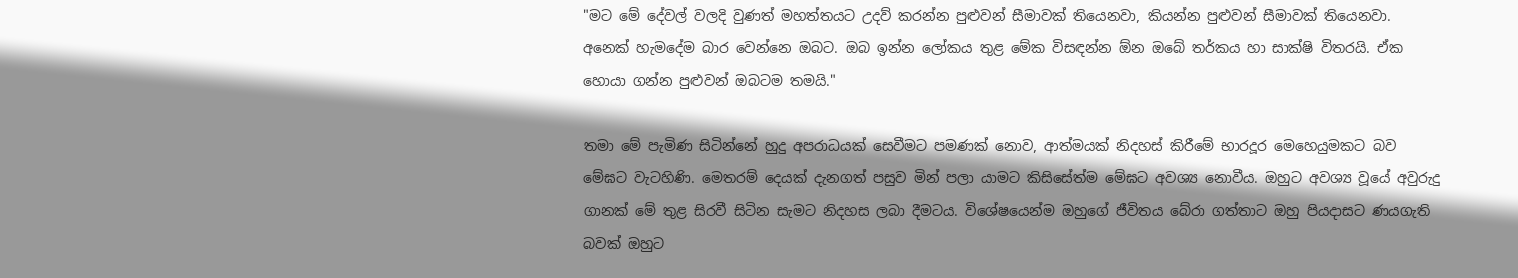"මට මේ දේවල් වලදි වුණත් මහත්තයට උදව් කරන්න පුළුවන් සීමාවක් තියෙනවා, කියන්න පුළුවන් සීමාවක් තියෙනවා. අනෙක් හැමදේම බාර වෙන්නෙ ඔබට. ඔබ ඉන්න ලෝකය තුළ මේක විසඳන්න ඕන ඔබේ තර්කය හා සාක්ෂි විතරයි. ඒක හොයා ගන්න පුළුවන් ඔබටම තමයි."

තමා මේ පැමිණ සිටින්නේ හුදු අපරාධයක් සෙවීමට පමණක් නොව, ආත්මයක් නිදහස් කිරීමේ භාරදූර මෙහෙයුමකට බව මේඝට වැටහිණි. මෙතරම් දෙයක් දැනගත් පසුව මින් පලා යාමට කිසිසේත්ම මේඝට අවශ්‍ය නොවීය. ඔහුට අවශ්‍ය වූයේ අවුරුදු ගානක් මේ තුළ සිරවී සිටින සැමට නිදහස ලබා දීමටය. විශේෂයෙන්ම ඔහුගේ ජීවිතය බේරා ගත්තාට ඔහු පියදාසට ණයගැති බවක් ඔහුට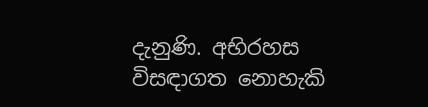දැනුණි. අභිරහස විසඳාගත නොහැකි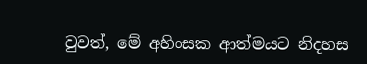වුවත්, මේ අහිංසක ආත්මයට නිදහස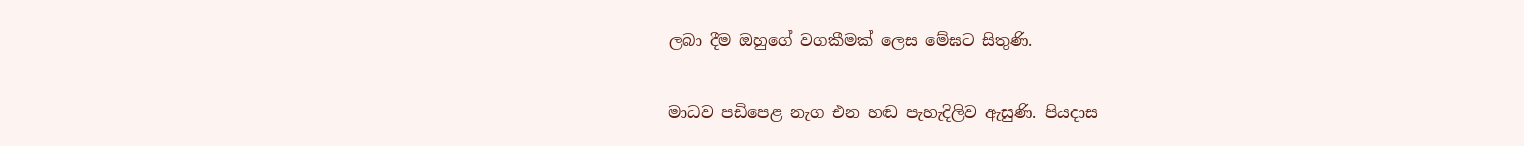ලබා දීම ඔහුගේ වගකීමක් ලෙස මේඝට සිතුණි.

මාධව පඩිපෙළ නැග එන හඬ පැහැදිලිව ඇසුණි. පියදාස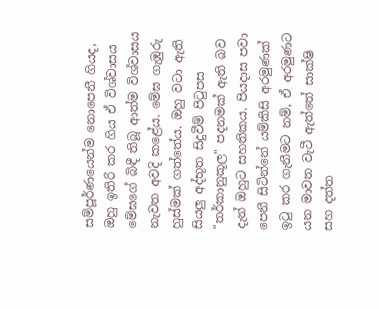සම්පූර්ණයෙන්ම නොපෙනී ගියද, ඔහු ඉතිරි කර ගිය ඒ විශ්වාසය මේඝගේ බිඳී තිබූ ආත්ම විශ්වාසය නැවත අවදි කළේය. මේඝ ගැඹුරු හුස්මක් ගත්තේය. ඔහු වටා ඇති සියලු අද්භූත සිදුවීම් පිටුපස "තර්කානුකූල" පදනමක් ඇති බව දැන් ඔහුට සහතිකය. පියදාස පවා පෙනී සිටින්නේ යම්කිසි අරමුණක් ඉටු කර ගැනීමට නම්, ඒ අරමුණට යන මාවත වැටී ඇත්තේ සාක්ෂි සහ දත්ත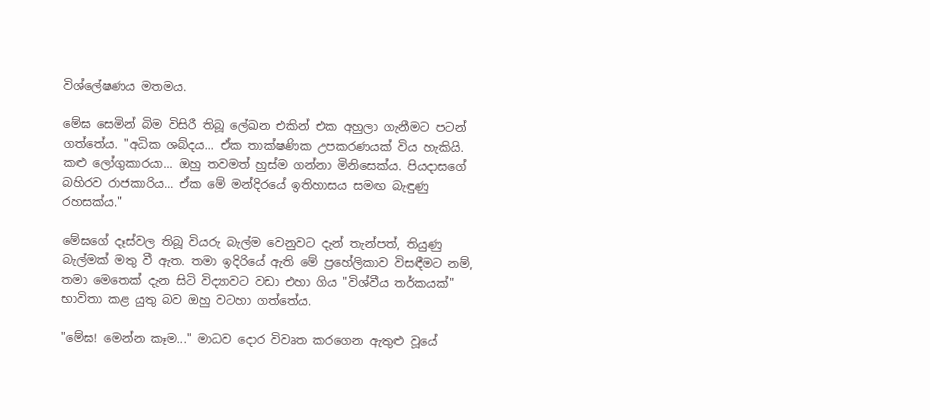විශ්ලේෂණය මතමය.

මේඝ සෙමින් බිම විසිරී තිබූ ලේඛන එකින් එක අහුලා ගැනීමට පටන් ගත්තේය. "අධික ශබ්දය... ඒක තාක්ෂණික උපකරණයක් විය හැකියි. කළු ලෝගුකාරයා... ඔහු තවමත් හුස්ම ගන්නා මිනිසෙක්ය. පියදාසගේ බහිරව රාජකාරිය... ඒක මේ මන්දිරයේ ඉතිහාසය සමඟ බැඳුණු රහසක්ය."

මේඝගේ දෑස්වල තිබූ වියරු බැල්ම වෙනුවට දැන් තැන්පත්, තියුණු බැල්මක් මතු වී ඇත. තමා ඉදිරියේ ඇති මේ ප්‍රහේලිකාව විසඳීමට නම්, තමා මෙතෙක් දැන සිටි විද්‍යාවට වඩා එහා ගිය "විශ්වීය තර්කයක්" භාවිතා කළ යුතු බව ඔහු වටහා ගත්තේය.

"මේඝ! මෙන්න කෑම..." මාධව දොර විවෘත කරගෙන ඇතුළු වූයේ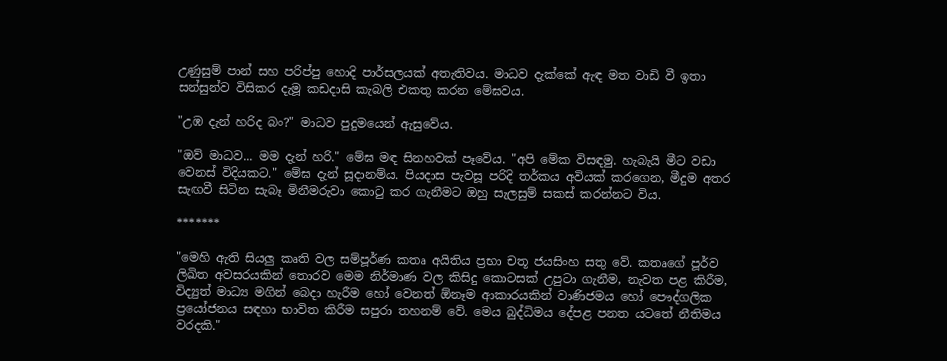උණුසුම් පාන් සහ පරිප්පු හොදි පාර්සලයක් අතැතිවය. මාධව දැක්කේ ඇඳ මත වාඩි වී ඉතා සන්සුන්ව විසිකර දැමූ කඩදාසි කැබලි එකතු කරන මේඝවය.

"උඹ දැන් හරිද බං?" මාධව පුදුමයෙන් ඇසුවේය.

"ඔව් මාධව... මම දැන් හරි." මේඝ මඳ සිනහවක් පෑවේය. "අපි මේක විසඳමු. හැබැයි මීට වඩා වෙනස් විදියකට." මේඝ දැන් සූදානම්ය. පියදාස පැවසූ පරිදි තර්කය අවියක් කරගෙන, මීදුම අතර සැඟවී සිටින සැබෑ මිනීමරුවා කොටු කර ගැනීමට ඔහු සැලසුම් සකස් කරන්නට විය.

*******

"මෙහි ඇති සියලු කෘති වල සම්පූර්ණ කතෘ අයිතිය ප්‍රභා චතූ ජයසිංහ සතු වේ. කතෘගේ පූර්ව ලිඛිත අවසරයකින් තොරව මෙම නිර්මාණ වල කිසිදු කොටසක් උපුටා ගැනීම, නැවත පළ කිරීම, විද්‍යුත් මාධ්‍ය මගින් බෙදා හැරීම හෝ වෙනත් ඕනෑම ආකාරයකින් වාණිජමය හෝ පෞද්ගලික ප්‍රයෝජනය සඳහා භාවිත කිරීම සපුරා තහනම් වේ. මෙය බුද්ධිමය දේපළ පනත යටතේ නීතිමය වරදකි."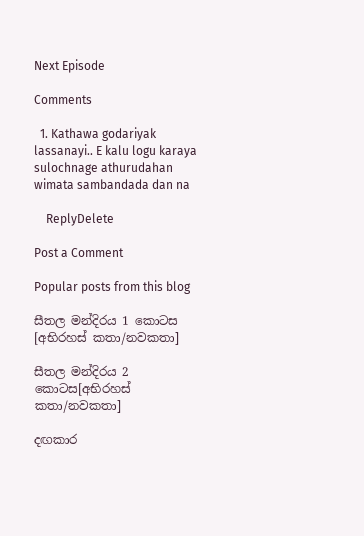Next Episode

Comments

  1. Kathawa godariyak lassanayi.. E kalu logu karaya sulochnage athurudahan wimata sambandada dan na

    ReplyDelete

Post a Comment

Popular posts from this blog

සීතල මන්දිරය 1 කොටස [අභිරහස් කතා/නවකතා]

සීතල මන්දිරය 2 කොටස[අභිරහස් කතා/නවකතා]

දඟකාර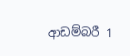ආඩම්බරී 1